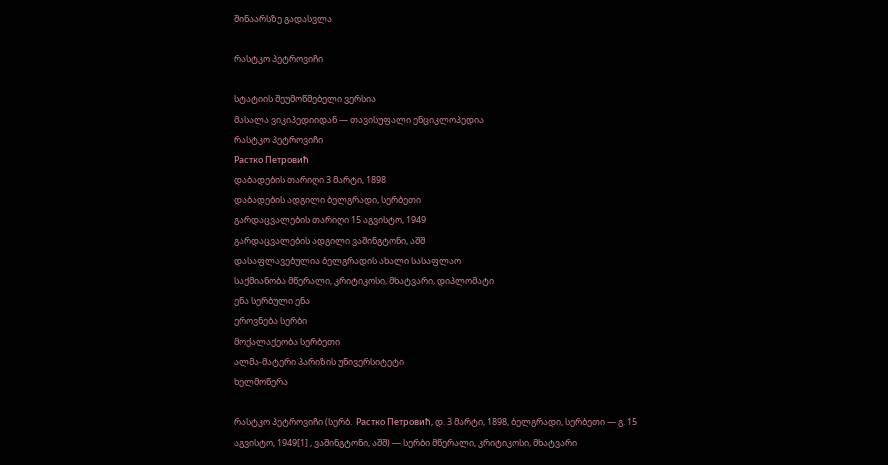შინაარსზე გადასვლა

რასტკო პეტროვიჩი

სტატიის შეუმოწმებელი ვერსია
მასალა ვიკიპედიიდან — თავისუფალი ენციკლოპედია
რასტკო პეტროვიჩი
Растко Петровић
დაბადების თარიღი 3 მარტი, 1898
დაბადების ადგილი ბელგრადი, სერბეთი
გარდაცვალების თარიღი 15 აგვისტო, 1949
გარდაცვალების ადგილი ვაშინგტონი, აშშ
დასაფლავებულია ბელგრადის ახალი სასაფლაო
საქმიანობა მწერალი, კრიტიკოსი, მხატვარი, დიპლომატი
ენა სერბული ენა
ეროვნება სერბი
მოქალაქეობა სერბეთი
ალმა-მატერი პარიზის უნივერსიტეტი
ხელმოწერა

რასტკო პეტროვიჩი (სერბ.  Растко Петровић, დ. 3 მარტი, 1898, ბელგრადი, სერბეთი — გ. 15 აგვისტო, 1949[1] , ვაშინგტონი, აშშ) — სერბი მწერალი, კრიტიკოსი, მხატვარი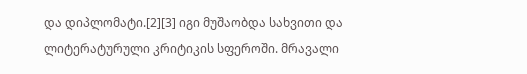და დიპლომატი.[2][3] იგი მუშაობდა სახვითი და ლიტერატურული კრიტიკის სფეროში. მრავალი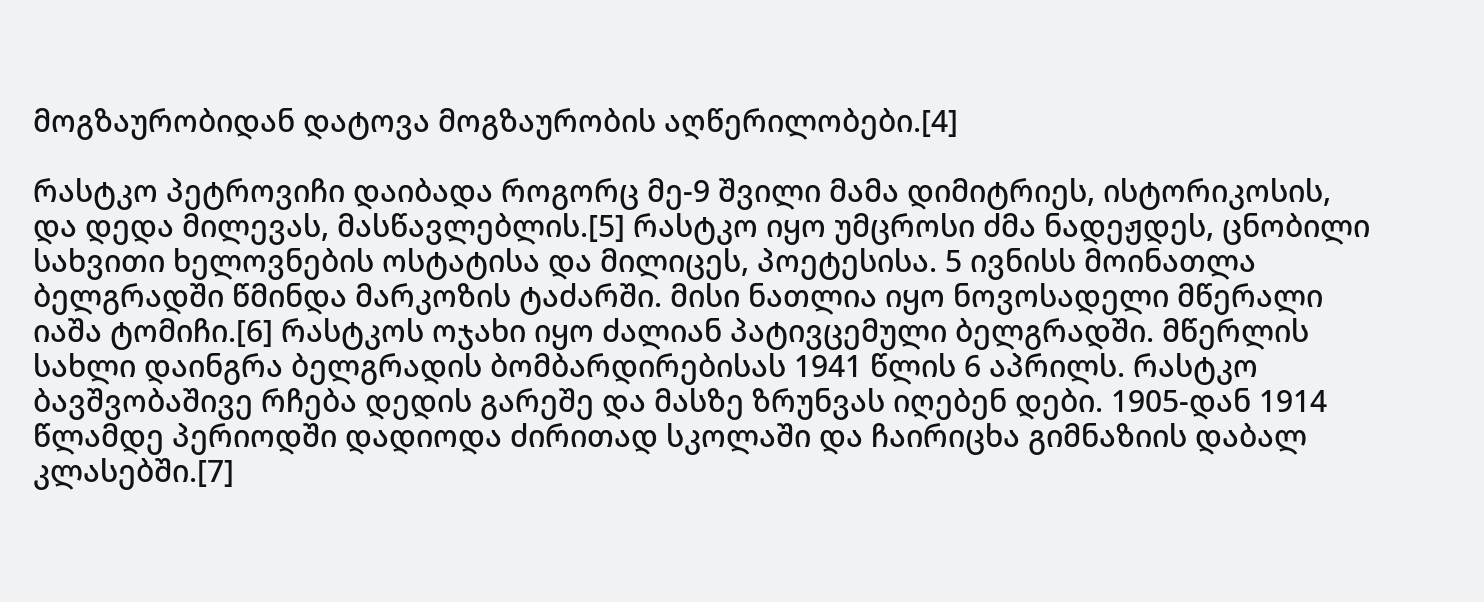მოგზაურობიდან დატოვა მოგზაურობის აღწერილობები.[4]

რასტკო პეტროვიჩი დაიბადა როგორც მე-9 შვილი მამა დიმიტრიეს, ისტორიკოსის, და დედა მილევას, მასწავლებლის.[5] რასტკო იყო უმცროსი ძმა ნადეჟდეს, ცნობილი სახვითი ხელოვნების ოსტატისა და მილიცეს, პოეტესისა. 5 ივნისს მოინათლა ბელგრადში წმინდა მარკოზის ტაძარში. მისი ნათლია იყო ნოვოსადელი მწერალი იაშა ტომიჩი.[6] რასტკოს ოჯახი იყო ძალიან პატივცემული ბელგრადში. მწერლის სახლი დაინგრა ბელგრადის ბომბარდირებისას 1941 წლის 6 აპრილს. რასტკო ბავშვობაშივე რჩება დედის გარეშე და მასზე ზრუნვას იღებენ დები. 1905-დან 1914 წლამდე პერიოდში დადიოდა ძირითად სკოლაში და ჩაირიცხა გიმნაზიის დაბალ კლასებში.[7]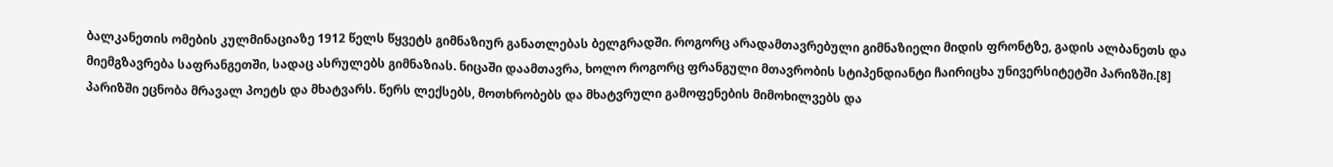ბალკანეთის ომების კულმინაციაზე 1912 წელს წყვეტს გიმნაზიურ განათლებას ბელგრადში. როგორც არადამთავრებული გიმნაზიელი მიდის ფრონტზე, გადის ალბანეთს და მიემგზავრება საფრანგეთში, სადაც ასრულებს გიმნაზიას. ნიცაში დაამთავრა, ხოლო როგორც ფრანგული მთავრობის სტიპენდიანტი ჩაირიცხა უნივერსიტეტში პარიზში.[8] პარიზში ეცნობა მრავალ პოეტს და მხატვარს. წერს ლექსებს, მოთხრობებს და მხატვრული გამოფენების მიმოხილვებს და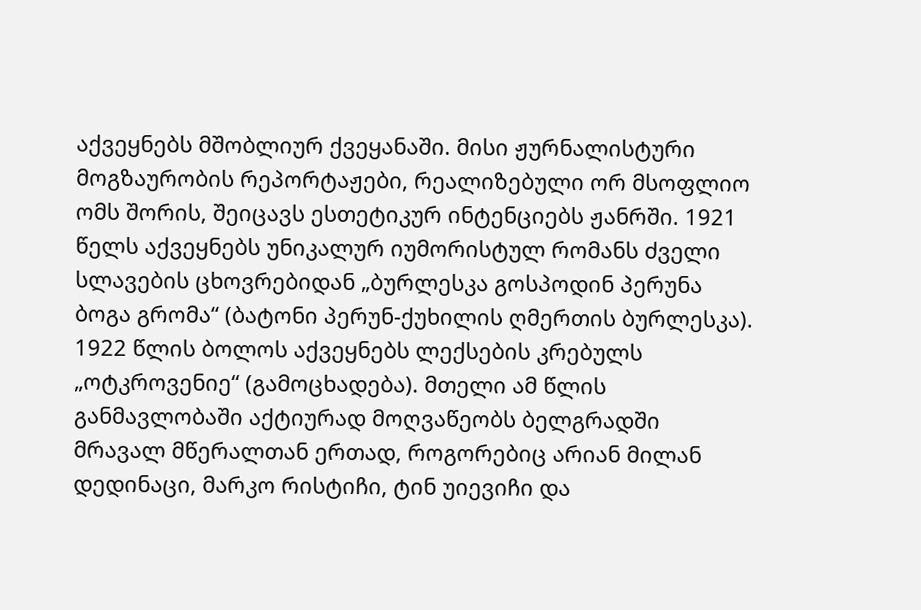აქვეყნებს მშობლიურ ქვეყანაში. მისი ჟურნალისტური მოგზაურობის რეპორტაჟები, რეალიზებული ორ მსოფლიო ომს შორის, შეიცავს ესთეტიკურ ინტენციებს ჟანრში. 1921 წელს აქვეყნებს უნიკალურ იუმორისტულ რომანს ძველი სლავების ცხოვრებიდან „ბურლესკა გოსპოდინ პერუნა ბოგა გრომა“ (ბატონი პერუნ-ქუხილის ღმერთის ბურლესკა). 1922 წლის ბოლოს აქვეყნებს ლექსების კრებულს „ოტკროვენიე“ (გამოცხადება). მთელი ამ წლის განმავლობაში აქტიურად მოღვაწეობს ბელგრადში მრავალ მწერალთან ერთად, როგორებიც არიან მილან დედინაცი, მარკო რისტიჩი, ტინ უიევიჩი და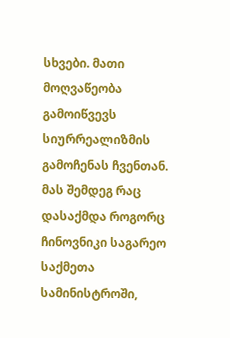სხვები. მათი მოღვაწეობა გამოიწვევს სიურრეალიზმის გამოჩენას ჩვენთან. მას შემდეგ რაც დასაქმდა როგორც ჩინოვნიკი საგარეო საქმეთა სამინისტროში,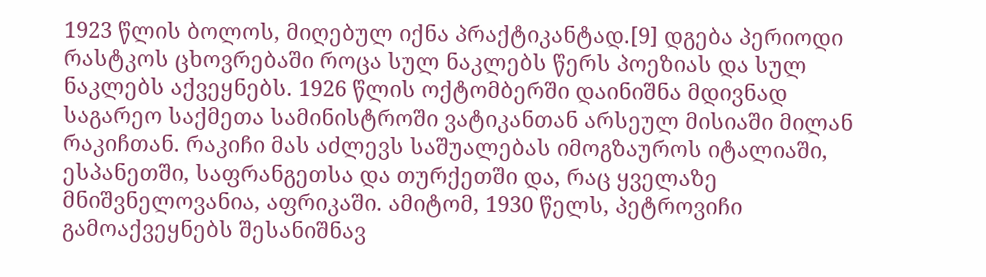1923 წლის ბოლოს, მიღებულ იქნა პრაქტიკანტად.[9] დგება პერიოდი რასტკოს ცხოვრებაში როცა სულ ნაკლებს წერს პოეზიას და სულ ნაკლებს აქვეყნებს. 1926 წლის ოქტომბერში დაინიშნა მდივნად საგარეო საქმეთა სამინისტროში ვატიკანთან არსეულ მისიაში მილან რაკიჩთან. რაკიჩი მას აძლევს საშუალებას იმოგზაუროს იტალიაში, ესპანეთში, საფრანგეთსა და თურქეთში და, რაც ყველაზე მნიშვნელოვანია, აფრიკაში. ამიტომ, 1930 წელს, პეტროვიჩი გამოაქვეყნებს შესანიშნავ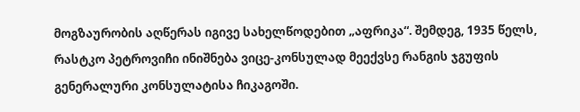მოგზაურობის აღწერას იგივე სახელწოდებით „აფრიკა“. შემდეგ, 1935 წელს, რასტკო პეტროვიჩი ინიშნება ვიცე-კონსულად მეექვსე რანგის ჯგუფის გენერალური კონსულატისა ჩიკაგოში.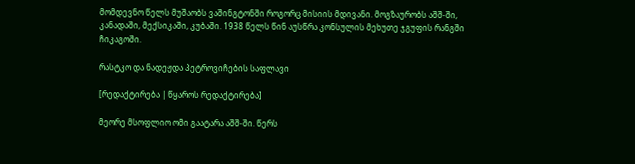მომდევნო წელს მუშაობს ვაშინგტონში როგორც მისიის მდივანი. მოგზაურობს აშშ-ში, კანადაში, მექსიკაში, კუბაში. 1938 წელს წინ აუსწრა კონსულის მეხუთე ჯგუფის რანგში ჩიკაგოში.

რასტკო და ნადეჟდა პეტროვიჩების საფლავი

[რედაქტირება | წყაროს რედაქტირება]

მეორე მსოფლიო ომი გაატარა აშშ-ში. წერს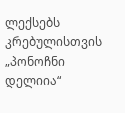ლექსებს კრებულისთვის „პონოჩნი დელიია“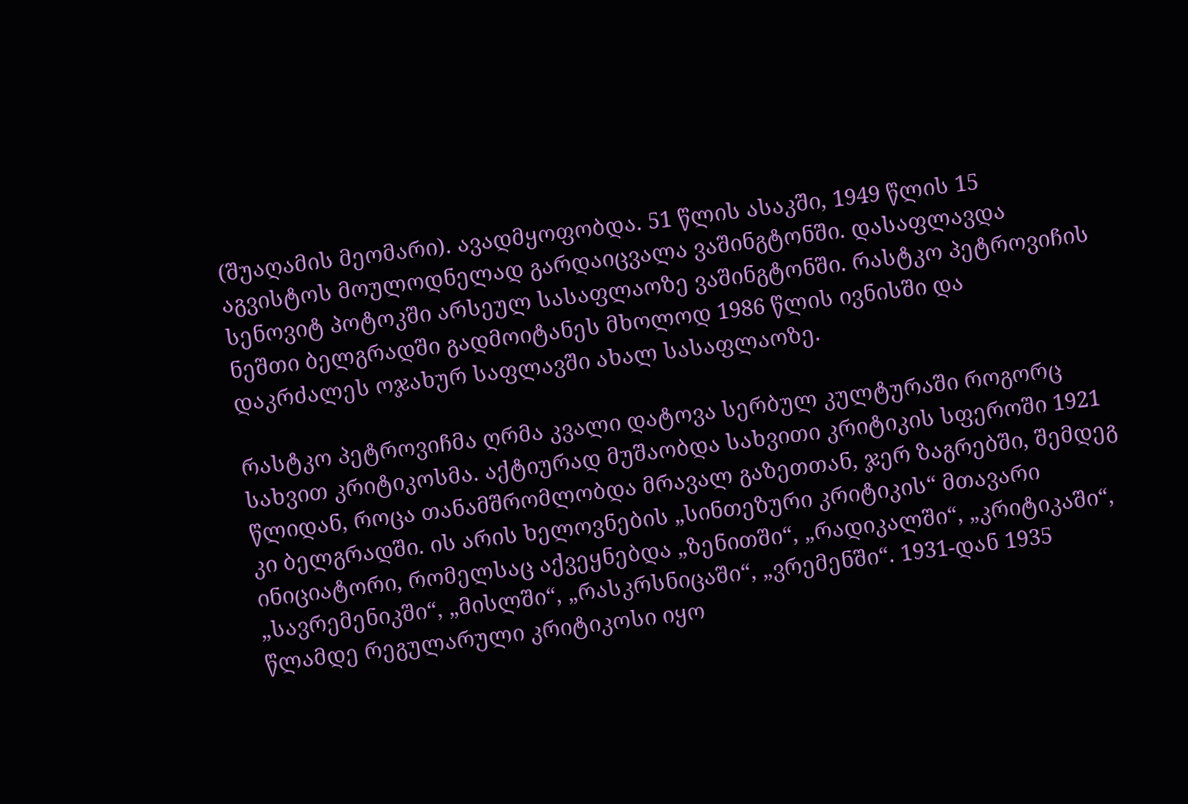(შუაღამის მეომარი). ავადმყოფობდა. 51 წლის ასაკში, 1949 წლის 15 აგვისტოს მოულოდნელად გარდაიცვალა ვაშინგტონში. დასაფლავდა სენოვიტ პოტოკში არსეულ სასაფლაოზე ვაშინგტონში. რასტკო პეტროვიჩის ნეშთი ბელგრადში გადმოიტანეს მხოლოდ 1986 წლის ივნისში და დაკრძალეს ოჯახურ საფლავში ახალ სასაფლაოზე.

რასტკო პეტროვიჩმა ღრმა კვალი დატოვა სერბულ კულტურაში როგორც სახვით კრიტიკოსმა. აქტიურად მუშაობდა სახვითი კრიტიკის სფეროში 1921 წლიდან, როცა თანამშრომლობდა მრავალ გაზეთთან, ჯერ ზაგრებში, შემდეგ კი ბელგრადში. ის არის ხელოვნების „სინთეზური კრიტიკის“ მთავარი ინიციატორი, რომელსაც აქვეყნებდა „ზენითში“, „რადიკალში“, „კრიტიკაში“, „სავრემენიკში“, „მისლში“, „რასკრსნიცაში“, „ვრემენში“. 1931-დან 1935 წლამდე რეგულარული კრიტიკოსი იყო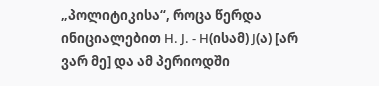„პოლიტიკისა“, როცა წერდა ინიციალებით Н. Ј. - Н(ისამ) Ј(ა) [არ ვარ მე] და ამ პერიოდში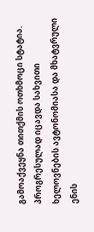გამოაქვეყნა თითქმის ოთხმოცი სტატია. პროგრესულად იცავდა სახვითი ხელოვნების ავტონომიასა და მხატვრული ენის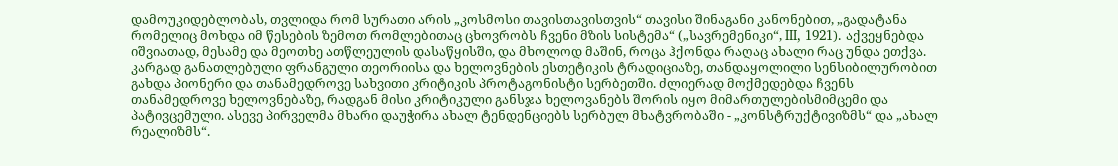დამოუკიდებლობას, თვლიდა რომ სურათი არის „კოსმოსი თავისთავისთვის“ თავისი შინაგანი კანონებით, „გადატანა რომელიც მოხდა იმ წესების ზემოთ რომლებითაც ცხოვრობს ჩვენი მზის სისტემა“ („სავრემენიკი“, III, 1921). აქვეყნებდა იშვიათად, მესამე და მეოთხე ათწლეულის დასაწყისში, და მხოლოდ მაშინ, როცა ჰქონდა რაღაც ახალი რაც უნდა ეთქვა. კარგად განათლებული ფრანგული თეორიისა და ხელოვნების ესთეტიკის ტრადიციაზე, თანდაყოლილი სენსიბილურობით გახდა პიონერი და თანამედროვე სახვითი კრიტიკის პროტაგონისტი სერბეთში. ძლიერად მოქმედებდა ჩვენს თანამედროვე ხელოვნებაზე, რადგან მისი კრიტიკული განსჯა ხელოვანებს შორის იყო მიმართულებისმიმცემი და პატივცემული. ასევე პირველმა მხარი დაუჭირა ახალ ტენდენციებს სერბულ მხატვრობაში - „კონსტრუქტივიზმს“ და „ახალ რეალიზმს“.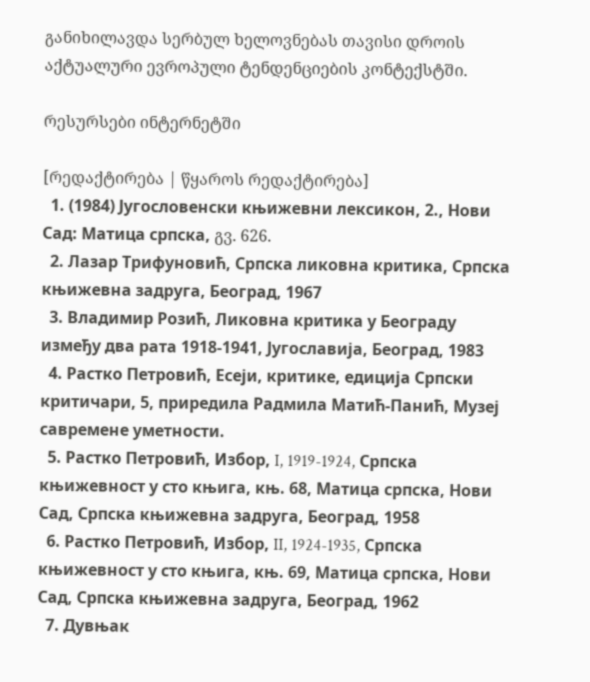განიხილავდა სერბულ ხელოვნებას თავისი დროის აქტუალური ევროპული ტენდენციების კონტექსტში.

რესურსები ინტერნეტში

[რედაქტირება | წყაროს რედაქტირება]
  1. (1984) Југословенски књижевни лексикон, 2., Нови Сад: Матица српска, გვ. 626.
  2. Лазар Трифуновић, Српска ликовна критика, Српска књижевна задруга, Београд, 1967
  3. Владимир Розић, Ликовна критика у Београду између два рата 1918-1941, Југославија, Београд, 1983
  4. Растко Петровић, Есеји, критике, едиција Српски критичари, 5, приредила Радмила Матић-Панић, Музеј савремене уметности.
  5. Растко Петровић, Избор, I, 1919-1924, Српска књижевност у сто књига, књ. 68, Матица српска, Нови Сад, Српска књижевна задруга, Београд, 1958
  6. Растко Петровић, Избор, II, 1924-1935, Српска књижевност у сто књига, књ. 69, Матица српска, Нови Сад, Српска књижевна задруга, Београд, 1962
  7. Дувњак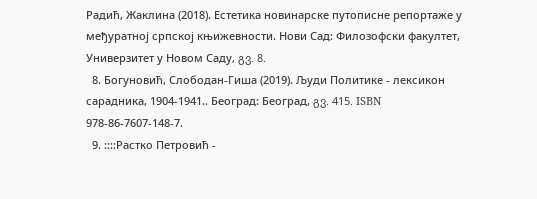Радић, Жаклина (2018). Естетика новинарске путописне репортаже у међуратној српској књижевности. Нови Сад: Филозофски факултет, Универзитет у Новом Саду, გვ. 8.
  8. Богуновић, Слободан-Гиша (2019). Људи Политике - лексикон сарадника, 1904-1941.. Београд: Београд, გვ. 415. ISBN 978-86-7607-148-7.
  9. ::::Растко Петровић -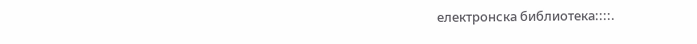електронска библиотека::::.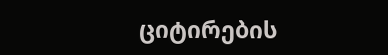ციტირების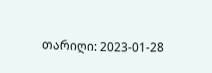თარიღი: 2023-01-28